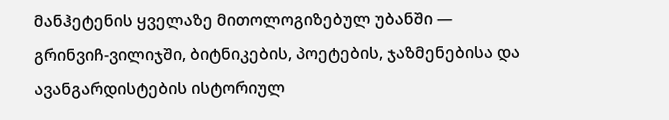მანჰეტენის ყველაზე მითოლოგიზებულ უბანში — გრინვიჩ-ვილიჯში, ბიტნიკების, პოეტების, ჯაზმენებისა და ავანგარდისტების ისტორიულ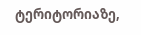ტერიტორიაზე,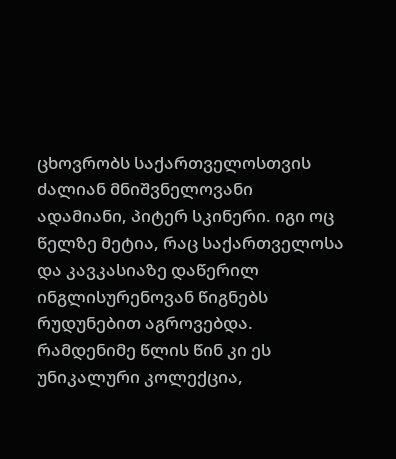ცხოვრობს საქართველოსთვის ძალიან მნიშვნელოვანი ადამიანი, პიტერ სკინერი. იგი ოც წელზე მეტია, რაც საქართველოსა და კავკასიაზე დაწერილ ინგლისურენოვან წიგნებს რუდუნებით აგროვებდა. რამდენიმე წლის წინ კი ეს უნიკალური კოლექცია,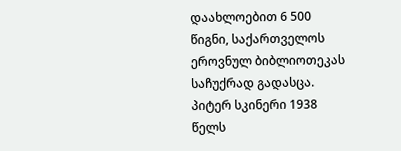დაახლოებით 6 500 წიგნი, საქართველოს ეროვნულ ბიბლიოთეკას საჩუქრად გადასცა.
პიტერ სკინერი 1938 წელს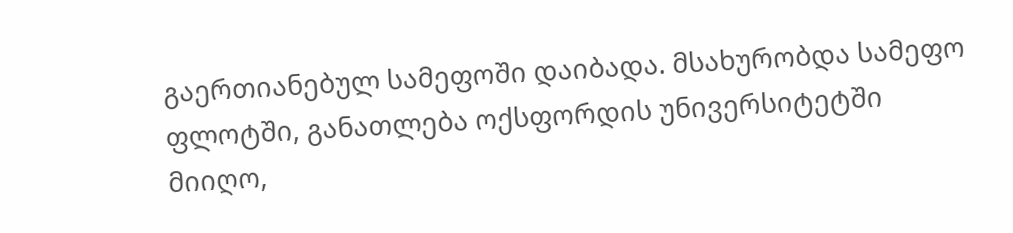გაერთიანებულ სამეფოში დაიბადა. მსახურობდა სამეფო ფლოტში, განათლება ოქსფორდის უნივერსიტეტში მიიღო,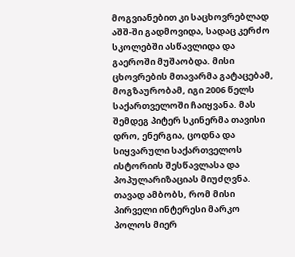მოგვიანებით კი საცხოვრებლად აშშ-ში გადმოვიდა, სადაც კერძო სკოლებში ასწავლიდა და გაეროში მუშაობდა. მისი ცხოვრების მთავარმა გატაცებამ, მოგზაურობამ, იგი 2006 წელს საქართველოში ჩაიყვანა. მას შემდეგ პიტერ სკინერმა თავისი დრო, ენერგია, ცოდნა და სიყვარული საქართველოს ისტორიის შესწავლასა და პოპულარიზაციას მიუძღვნა.
თავად ამბობს, რომ მისი პირველი ინტერესი მარკო პოლოს მიერ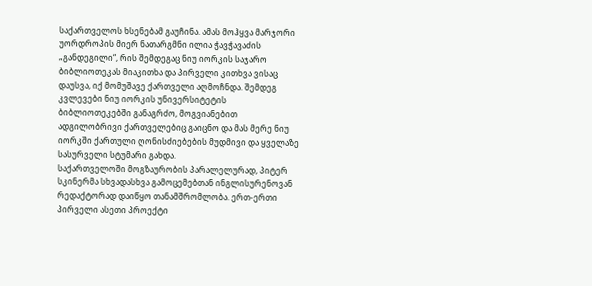საქართველოს ხსენებამ გაუჩინა. ამას მოჰყვა მარჯორი უორდროპის მიერ ნათარგმნი ილია ჭავჭავაძის „განდეგილი“, რის შემდეგაც ნიუ იორკის საჯარო ბიბლიოთეკას მიაკითხა და პირველი კითხვა ვისაც დაუსვა, იქ მომუშავე ქართველი აღმოჩნდა. შემდეგ კვლევები ნიუ იორკის უნივერსიტეტის ბიბლიოთეკებში განაგრძო, მოგვიანებით ადგილობრივი ქართველებიც გაიცნო და მას მერე ნიუ იორკში ქართული ღონისძიებების მუდმივი და ყველაზე სასურველი სტუმარი გახდა.
საქართველოში მოგზაურობის პარალელურად, პიტერ სკინერმა სხვადასხვა გამოცემებთან ინგლისურენოვან რედაქტორად დაიწყო თანამშრომლობა. ერთ-ერთი პირველი ასეთი პროექტი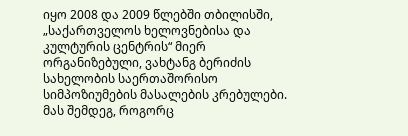იყო 2008 და 2009 წლებში თბილისში, „საქართველოს ხელოვნებისა და კულტურის ცენტრის“ მიერ ორგანიზებული, ვახტანგ ბერიძის სახელობის საერთაშორისო სიმპოზიუმების მასალების კრებულები. მას შემდეგ, როგორც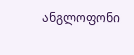ანგლოფონი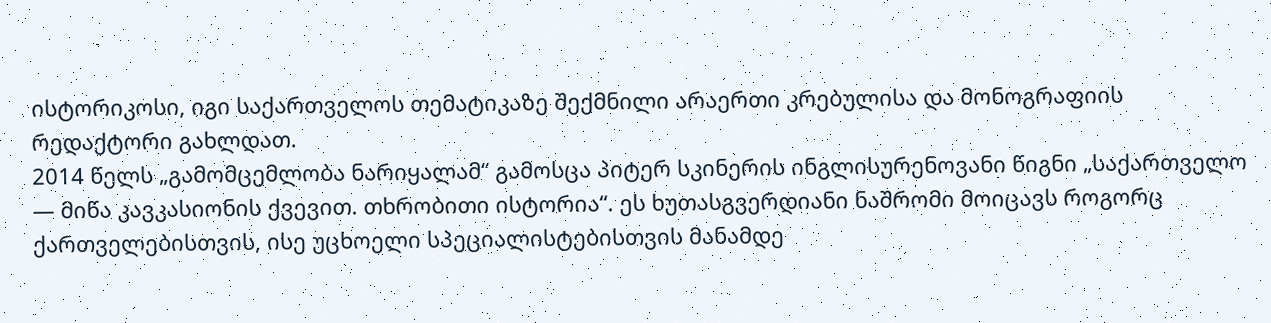ისტორიკოსი, იგი საქართველოს თემატიკაზე შექმნილი არაერთი კრებულისა და მონოგრაფიის რედაქტორი გახლდათ.
2014 წელს „გამომცემლობა ნარიყალამ“ გამოსცა პიტერ სკინერის ინგლისურენოვანი წიგნი „საქართველო — მიწა კავკასიონის ქვევით. თხრობითი ისტორია“. ეს ხუთასგვერდიანი ნაშრომი მოიცავს როგორც ქართველებისთვის, ისე უცხოელი სპეციალისტებისთვის მანამდე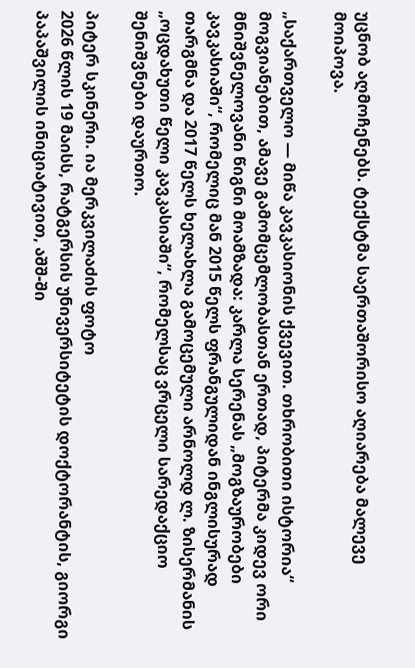უცნობ აღმოჩენებს. ტექსტმა საერთაშორისო აღიარება მალევე მოიპოვა.

„საქართველო — მიწა კავკასიონის ქვევით. თხრობითი ისტორია“
მოგვიანებით, ამავე გამომცემლობასთან ერთად, პიტერმა კიდევ ორი მნიშვნელოვანი წიგნი მოამზადა: კარლა სერენას „მოგზაურობები კავკასიაში“, რომელიც მან 2015 წელს ფრანგულიდან ინგლისურად თარგმნა და 2017 წელს ხელახლა გამოცემული არნოლდ ლ. ზისერმანის „ოცდახუთი წელი კავკასიაში“, რომელსაც ვრცელი სარედაქციო შენიშვნები დაურთო.

პიტერ სკინერი. ია მერკვილაძის ფოტო
2026 წლის 19 მაისს, რატგერსის უნივერსიტეტის დოქტორანტის, გიორგი პაპაშვილის ინიციატივით, აშშ-ში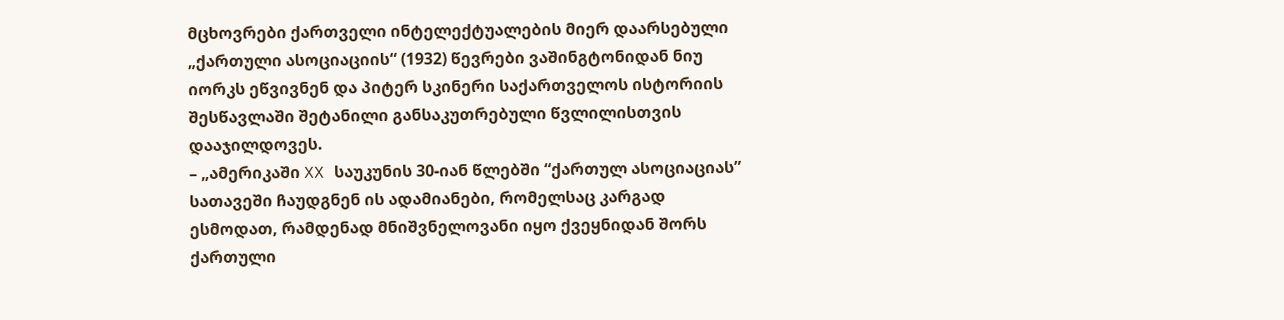მცხოვრები ქართველი ინტელექტუალების მიერ დაარსებული „ქართული ასოციაციის“ (1932) წევრები ვაშინგტონიდან ნიუ იორკს ეწვივნენ და პიტერ სკინერი საქართველოს ისტორიის შესწავლაში შეტანილი განსაკუთრებული წვლილისთვის დააჯილდოვეს.
– „ამერიკაში XX საუკუნის 30-იან წლებში “ქართულ ასოციაციას” სათავეში ჩაუდგნენ ის ადამიანები, რომელსაც კარგად ესმოდათ, რამდენად მნიშვნელოვანი იყო ქვეყნიდან შორს ქართული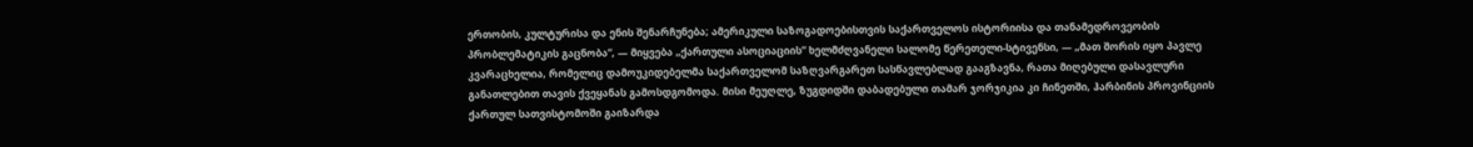ერთობის, კულტურისა და ენის შენარჩუნება; ამერიკული საზოგადოებისთვის საქართველოს ისტორიისა და თანამედროვეობის პრობლემატიკის გაცნობა“, — მიყვება „ქართული ასოციაციის“ ხელმძღვანელი სალომე წერეთელი-სტივენსი, — „მათ შორის იყო პავლე კვარაცხელია, რომელიც დამოუკიდებელმა საქართველომ საზღვარგარეთ სასწავლებლად გააგზავნა, რათა მიღებული დასავლური განათლებით თავის ქვეყანას გამოსდგომოდა. მისი მეუღლე, ზუგდიდში დაბადებული თამარ ჯორჯიკია კი ჩინეთში, ჰარბინის პროვინციის ქართულ სათვისტომოში გაიზარდა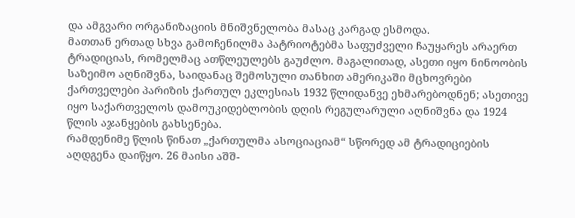და ამგვარი ორგანიზაციის მნიშვნელობა მასაც კარგად ესმოდა.
მათთან ერთად სხვა გამოჩენილმა პატრიოტებმა საფუძველი ჩაუყარეს არაერთ ტრადიციას, რომელმაც ათწლეულებს გაუძლო. მაგალითად, ასეთი იყო ნინოობის საზეიმო აღნიშვნა, საიდანაც შემოსული თანხით ამერიკაში მცხოვრები ქართველები პარიზის ქართულ ეკლესიას 1932 წლიდანვე ეხმარებოდნენ; ასეთივე იყო საქართველოს დამოუკიდებლობის დღის რეგულარული აღნიშვნა და 1924 წლის აჯანყების გახსენება.
რამდენიმე წლის წინათ „ქართულმა ასოციაციამ“ სწორედ ამ ტრადიციების აღდგენა დაიწყო. 26 მაისი აშშ-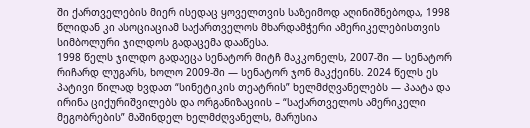ში ქართველების მიერ ისედაც ყოველთვის საზეიმოდ აღინიშნებოდა, 1998 წლიდან კი ასოციაციამ საქართველოს მხარდამჭერი ამერიკელებისთვის სიმბოლური ჯილდოს გადაცემა დააწესა.
1998 წელს ჯილდო გადაეცა სენატორ მიტჩ მაკკონელს, 2007-ში — სენატორ რიჩარდ ლუგარს, ხოლო 2009-ში — სენატორ ჯონ მაკქეინს. 2024 წელს ეს პატივი წილად ხვდათ “სინეტიკის თეატრის” ხელმძღვანელებს — პაატა და ირინა ციქურიშვილებს და ორგანიზაციის – “საქართველოს ამერიკელი მეგობრების” მაშინდელ ხელმძღვანელს, მარუსია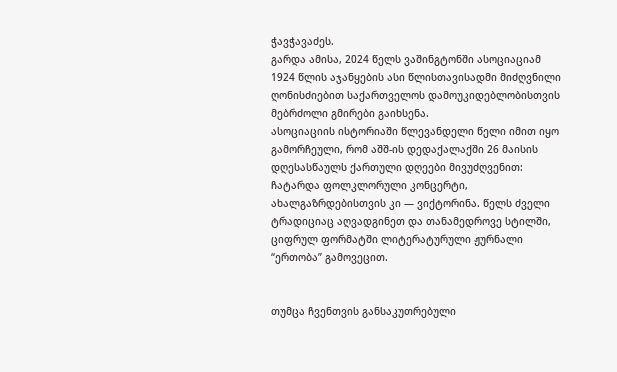ჭავჭავაძეს.
გარდა ამისა, 2024 წელს ვაშინგტონში ასოციაციამ 1924 წლის აჯანყების ასი წლისთავისადმი მიძღვნილი ღონისძიებით საქართველოს დამოუკიდებლობისთვის მებრძოლი გმირები გაიხსენა.
ასოციაციის ისტორიაში წლევანდელი წელი იმით იყო გამორჩეული, რომ აშშ-ის დედაქალაქში 26 მაისის დღესასწაულს ქართული დღეები მივუძღვენით: ჩატარდა ფოლკლორული კონცერტი, ახალგაზრდებისთვის კი — ვიქტორინა. წელს ძველი ტრადიციაც აღვადგინეთ და თანამედროვე სტილში, ციფრულ ფორმატში ლიტერატურული ჟურნალი “ერთობა” გამოვეცით.


თუმცა ჩვენთვის განსაკუთრებული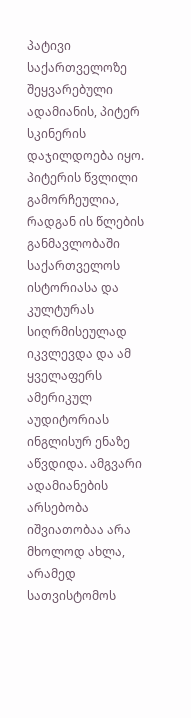პატივი საქართველოზე შეყვარებული ადამიანის, პიტერ სკინერის დაჯილდოება იყო. პიტერის წვლილი გამორჩეულია, რადგან ის წლების განმავლობაში საქართველოს ისტორიასა და კულტურას სიღრმისეულად იკვლევდა და ამ ყველაფერს ამერიკულ აუდიტორიას ინგლისურ ენაზე აწვდიდა. ამგვარი ადამიანების არსებობა იშვიათობაა არა მხოლოდ ახლა, არამედ სათვისტომოს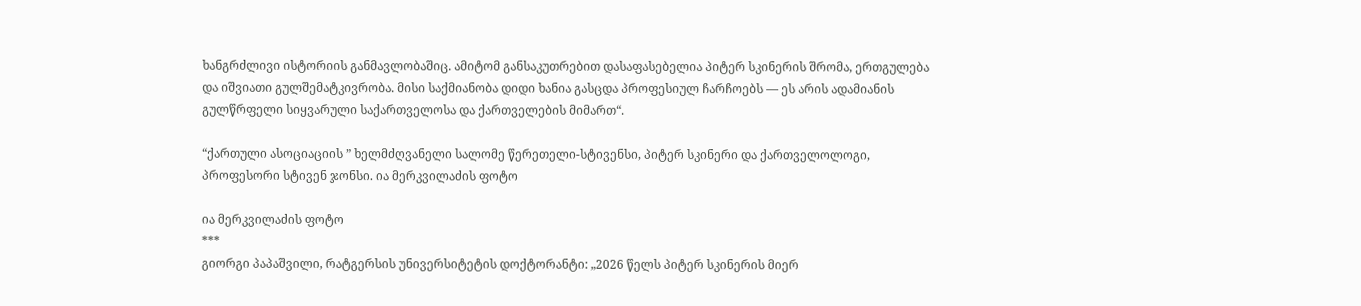ხანგრძლივი ისტორიის განმავლობაშიც. ამიტომ განსაკუთრებით დასაფასებელია პიტერ სკინერის შრომა, ერთგულება და იშვიათი გულშემატკივრობა. მისი საქმიანობა დიდი ხანია გასცდა პროფესიულ ჩარჩოებს — ეს არის ადამიანის გულწრფელი სიყვარული საქართველოსა და ქართველების მიმართ“.

“ქართული ასოციაციის ” ხელმძღვანელი სალომე წერეთელი-სტივენსი, პიტერ სკინერი და ქართველოლოგი, პროფესორი სტივენ ჯონსი. ია მერკვილაძის ფოტო

ია მერკვილაძის ფოტო
***
გიორგი პაპაშვილი, რატგერსის უნივერსიტეტის დოქტორანტი: „2026 წელს პიტერ სკინერის მიერ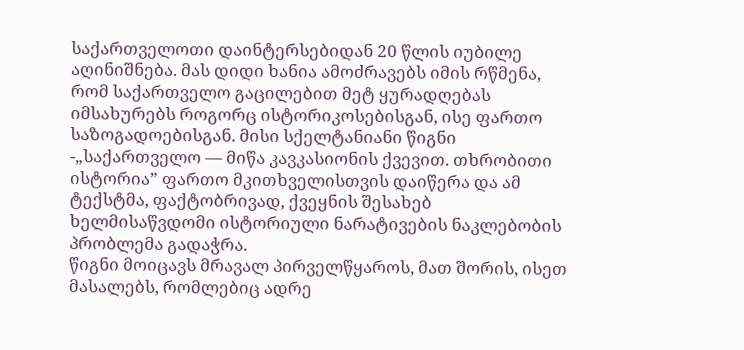საქართველოთი დაინტერსებიდან 20 წლის იუბილე აღინიშნება. მას დიდი ხანია ამოძრავებს იმის რწმენა, რომ საქართველო გაცილებით მეტ ყურადღებას იმსახურებს როგორც ისტორიკოსებისგან, ისე ფართო საზოგადოებისგან. მისი სქელტანიანი წიგნი -„საქართველო — მიწა კავკასიონის ქვევით. თხრობითი ისტორია” ფართო მკითხველისთვის დაიწერა და ამ ტექსტმა, ფაქტობრივად, ქვეყნის შესახებ ხელმისაწვდომი ისტორიული ნარატივების ნაკლებობის პრობლემა გადაჭრა.
წიგნი მოიცავს მრავალ პირველწყაროს, მათ შორის, ისეთ მასალებს, რომლებიც ადრე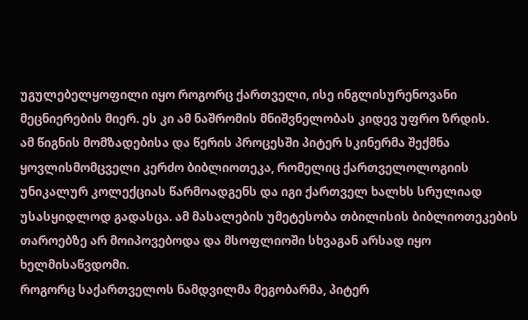უგულებელყოფილი იყო როგორც ქართველი, ისე ინგლისურენოვანი მეცნიერების მიერ. ეს კი ამ ნაშრომის მნიშვნელობას კიდევ უფრო ზრდის.
ამ წიგნის მომზადებისა და წერის პროცესში პიტერ სკინერმა შექმნა ყოვლისმომცველი კერძო ბიბლიოთეკა, რომელიც ქართველოლოგიის უნიკალურ კოლექციას წარმოადგენს და იგი ქართველ ხალხს სრულიად უსასყიდლოდ გადასცა. ამ მასალების უმეტესობა თბილისის ბიბლიოთეკების თაროებზე არ მოიპოვებოდა და მსოფლიოში სხვაგან არსად იყო ხელმისაწვდომი.
როგორც საქართველოს ნამდვილმა მეგობარმა, პიტერ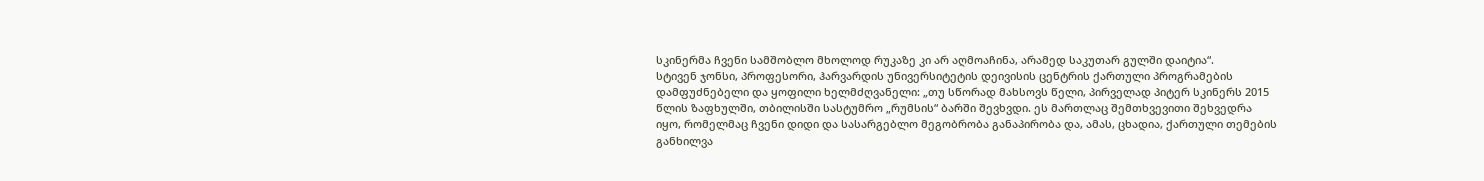სკინერმა ჩვენი სამშობლო მხოლოდ რუკაზე კი არ აღმოაჩინა, არამედ საკუთარ გულში დაიტია“.
სტივენ ჯონსი, პროფესორი, ჰარვარდის უნივერსიტეტის დეივისის ცენტრის ქართული პროგრამების დამფუძნებელი და ყოფილი ხელმძღვანელი: „თუ სწორად მახსოვს წელი, პირველად პიტერ სკინერს 2015 წლის ზაფხულში, თბილისში სასტუმრო „რუმსის“ ბარში შევხვდი. ეს მართლაც შემთხვევითი შეხვედრა იყო, რომელმაც ჩვენი დიდი და სასარგებლო მეგობრობა განაპირობა და, ამას, ცხადია, ქართული თემების განხილვა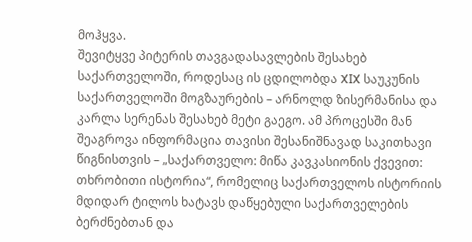მოჰყვა.
შევიტყვე პიტერის თავგადასავლების შესახებ საქართველოში, როდესაც ის ცდილობდა XIX საუკუნის საქართველოში მოგზაურების – არნოლდ ზისერმანისა და კარლა სერენას შესახებ მეტი გაეგო. ამ პროცესში მან შეაგროვა ინფორმაცია თავისი შესანიშნავად საკითხავი წიგნისთვის – „საქართველო: მიწა კავკასიონის ქვევით: თხრობითი ისტორია“, რომელიც საქართველოს ისტორიის მდიდარ ტილოს ხატავს დაწყებული საქართველების ბერძნებთან და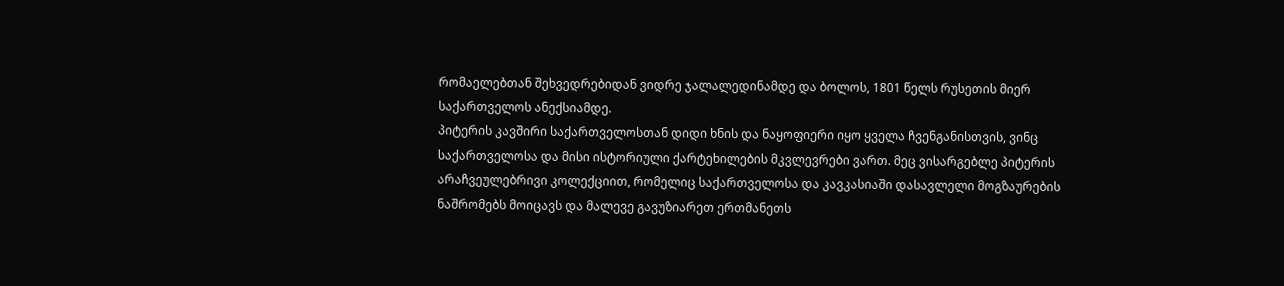რომაელებთან შეხვედრებიდან ვიდრე ჯალალედინამდე და ბოლოს, 1801 წელს რუსეთის მიერ საქართველოს ანექსიამდე.
პიტერის კავშირი საქართველოსთან დიდი ხნის და ნაყოფიერი იყო ყველა ჩვენგანისთვის, ვინც საქართველოსა და მისი ისტორიული ქარტეხილების მკვლევრები ვართ. მეც ვისარგებლე პიტერის არაჩვეულებრივი კოლექციით, რომელიც საქართველოსა და კავკასიაში დასავლელი მოგზაურების ნაშრომებს მოიცავს და მალევე გავუზიარეთ ერთმანეთს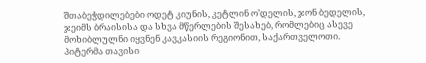შთაბეჭდილებები ოდეტ კიუნის, კეტლინ ო’დელის, ჯონ ბედელის, ჯეიმს ბრაისისა და სხვა მწერლების შესახებ, რომლებიც ასევე მოხიბლულნი იყვნენ კავკასიის რეგიონით, საქართველოთი.
პიტერმა თავისი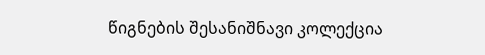წიგნების შესანიშნავი კოლექცია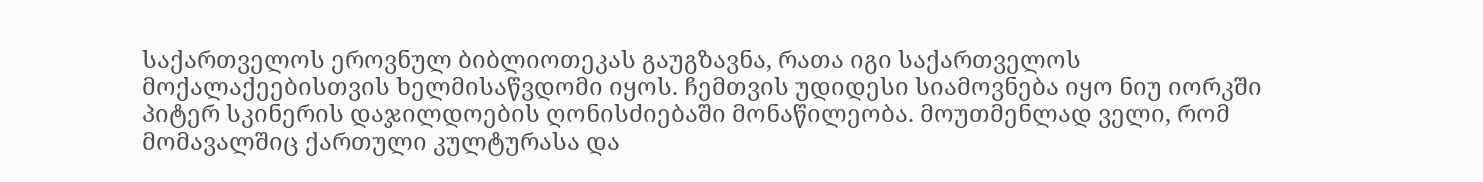საქართველოს ეროვნულ ბიბლიოთეკას გაუგზავნა, რათა იგი საქართველოს მოქალაქეებისთვის ხელმისაწვდომი იყოს. ჩემთვის უდიდესი სიამოვნება იყო ნიუ იორკში პიტერ სკინერის დაჯილდოების ღონისძიებაში მონაწილეობა. მოუთმენლად ველი, რომ მომავალშიც ქართული კულტურასა და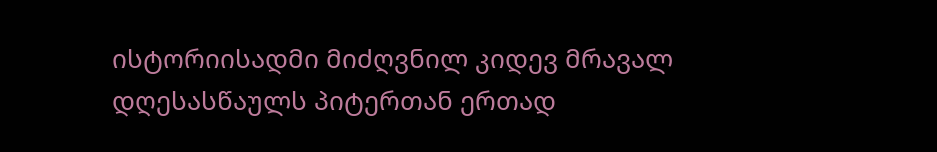ისტორიისადმი მიძღვნილ კიდევ მრავალ დღესასწაულს პიტერთან ერთად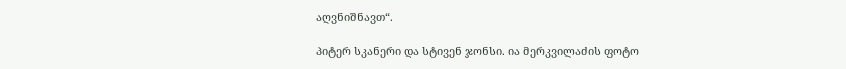აღვნიშნავთ“.

პიტერ სკანერი და სტივენ ჯონსი. ია მერკვილაძის ფოტო